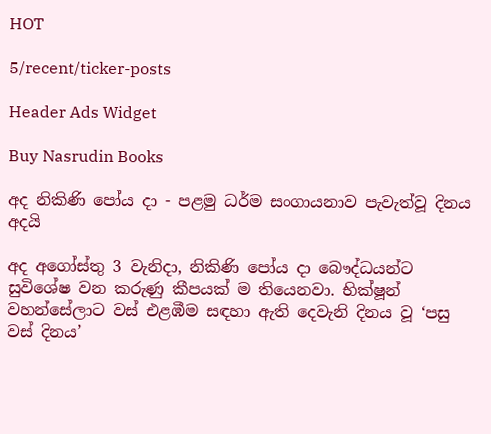HOT

5/recent/ticker-posts

Header Ads Widget

Buy Nasrudin Books

අද නිකිණි පෝය දා - පළමු ධර්ම සංගායනාව පැවැත්වූ දිනය අදයි

අද අගෝස්තු 3 වැනිදා, නිකිණි පෝය දා බෞද්ධයන්ට සුවිශේෂ වන කරුණු කීපයක් ම තියෙනවා. භික්ෂූන් වහන්සේලාට වස් එළඹීම සඳහා ඇති දෙවැනි දිනය වූ ‘පසු වස් දිනය’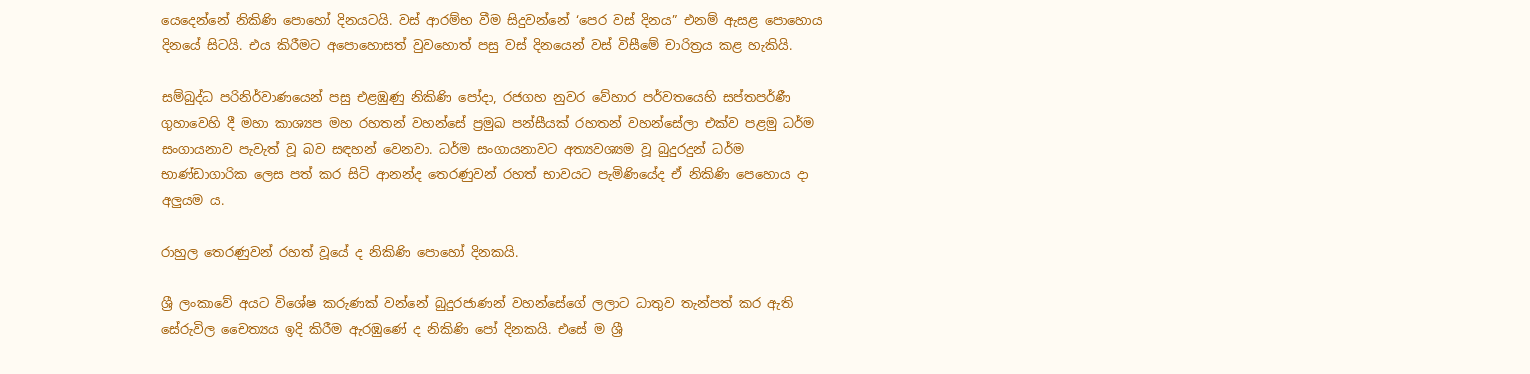යෙදෙන්නේ නිකිණි පොහෝ දිනයටයි. වස් ආරම්භ වීම සිදුවන්නේ ‘පෙර වස් දිනය” එනම් ඇසළ පොහොය දිනයේ සිටයි. එය කිරීමට අපොහොසත් වුවහොත් පසු වස් දිනයෙන් වස් විසීමේ චාරිත්‍රය කළ හැකියි.

සම්බුද්ධ පරිනිර්වාණයෙන් පසු එළඹුණු නිකිණි පෝදා, රජගහ නුවර වේහාර පර්වතයෙහි සප්තපර්ණී ගුහාවෙහි දී මහා කාශ්‍යප මහ රහතන් වහන්සේ ප්‍රමුඛ පන්සීයක් රහතන් වහන්සේලා එක්ව පළමු ධර්ම සංගායනාව පැවැත් වූ බව සඳහන් වෙනවා. ධර්ම සංගායනාවට අත්‍යවශ්‍යම වූ බුදුරදුන් ධර්ම භාණ්ඩාගාරික ලෙස පත් කර සිටි ආනන්ද තෙරණුවන් රහත් භාවයට පැමිණියේද ඒ නිකිණි පෙහොය දා අලුයම ය.

රාහුල තෙරණුවන් රහත් වූයේ ද නිකිණි පොහෝ දිනකයි.

ශ්‍රී ලංකාවේ අයට විශේෂ කරුණක් වන්නේ බුදුරජාණන් වහන්සේගේ ලලාට ධාතුව තැන්පත් කර ඇති සේරුවිල චෛත්‍යය ඉදි කිරීම ඇරඹුණේ ද නිකිණි පෝ දිනකයි. එසේ ම ශ්‍රී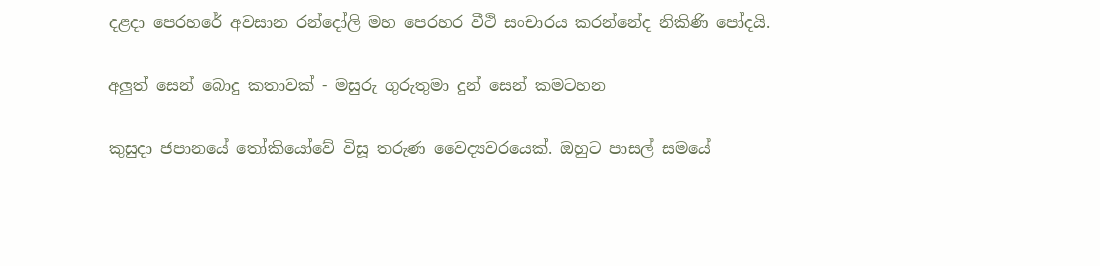දළදා පෙරහරේ අවසාන රන්දෝලි මහ පෙරහර වීථි සංචාරය කරන්නේද නිකිණි පෝදයි.

අලුත් සෙන් බොදු කතාවක් - මසුරු ගුරුතුමා දුන් සෙන් කමටහන

කුසුදා ජපානයේ තෝකියෝවේ විසූ තරුණ වෛද්‍යවරයෙක්. ඔහුට පාසල් සමයේ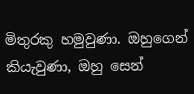මිතුරකු හමුවුණා. ඔහුගෙන් කියැවුණා, ඔහු සෙන්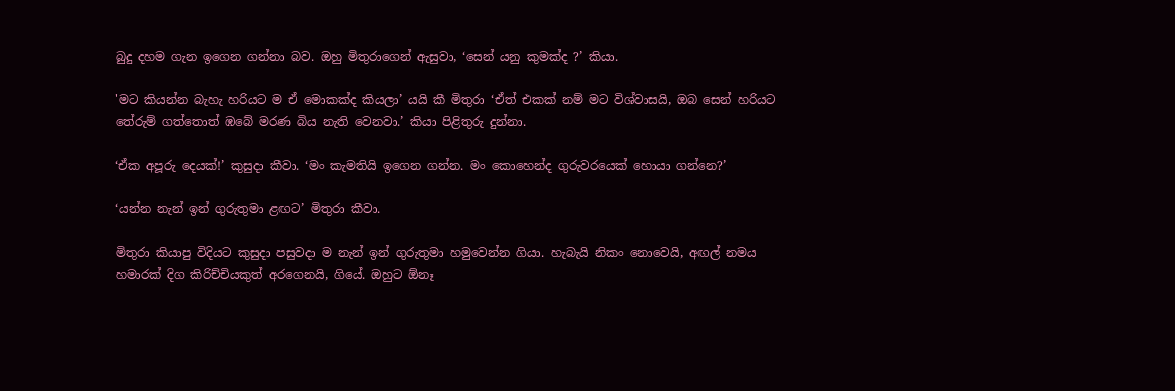බුදු දහම ගැන ඉගෙන ගන්නා බව. ඔහු මිතුරාගෙන් ඇසුවා, ‘සෙන් යනු කුමක්ද ?’ කියා.

'මට කියන්න බැහැ හරියට ම ඒ මොකක්ද කියලා’ යයි කී මිතුරා ‘ඒත් එකක් නම් මට විශ්වාසයි, ඔබ සෙන් හරියට තේරුම් ගත්තොත් ඹබේ මරණ බිය නැති වෙනවා.’ කියා පිළිතුරු දුන්නා.

‘ඒක අපූරු දෙයක්!’ කුසුදා කීවා. ‘මං කැමතියි ඉගෙන ගන්න. මං කොහෙන්ද ගුරුවරයෙක් හොයා ගන්නෙ?’

‘යන්න නැන් ඉන් ගුරුතුමා ළඟට’ මිතුරා කීවා.

මිතුරා කියාපු විදියට කුසුදා පසුවදා ම නැන් ඉන් ගුරුතුමා හමුවෙන්න ගියා. හැබැයි නිකං නොවෙයි, අඟල් නමය හමාරක් දිග කිරිච්චියකුත් අරගෙනයි, ගියේ. ඔහුට ඕනෑ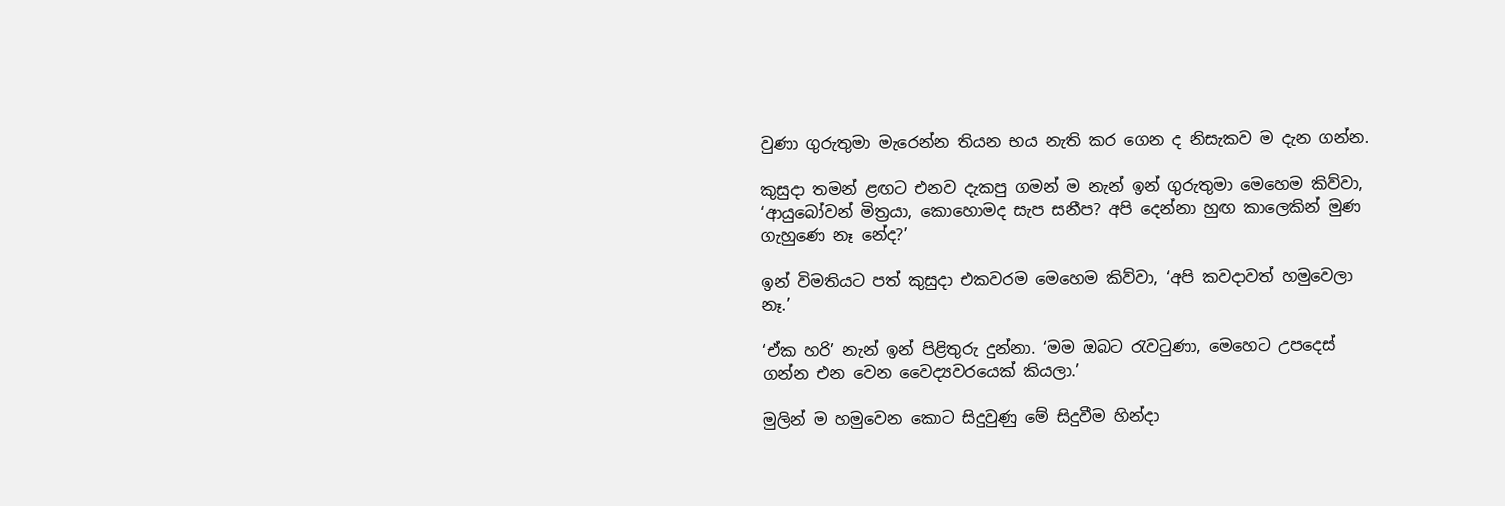වුණා ගුරුතුමා මැරෙන්න තියන භය නැති කර ගෙන ද නිසැකව ම දැන ගන්න.

කුසුදා තමන් ළඟට එනව දැකපු ගමන් ම නැන් ඉන් ගුරුතුමා මෙහෙම කිව්වා, ‘ආයුබෝවන් මිත්‍රයා, කොහොමද සැප සනීප? අපි දෙන්නා හුඟ කාලෙකින් මුණ ගැහුණෙ නෑ නේද?’

ඉන් විමතියට පත් කුසුදා එකවරම මෙහෙම කිව්වා, ‘අපි කවදාවත් හමුවෙලා නෑ.’

‘ඒක හරි’ නැන් ඉන් පිළිතුරු දුන්නා. ‘මම ඔබට රැවටුණා, මෙහෙට උපදෙස් ගන්න එන ‍වෙන වෛද්‍යවරයෙක් කියලා.’

මුලින් ම හමුවෙන කොට සිදුවුණු මේ සිදුවීම හින්දා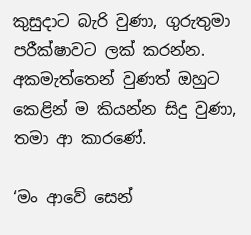කුසුදාට බැරි වුණා, ගුරුතුමා පරීක්ෂාවට ලක් කරන්න. අකමැත්තෙන් වුණත් ඔහුට කෙළින් ම කියන්න සිදු වුණා, තමා ආ කාරණේ.

‘මං ආවේ සෙන්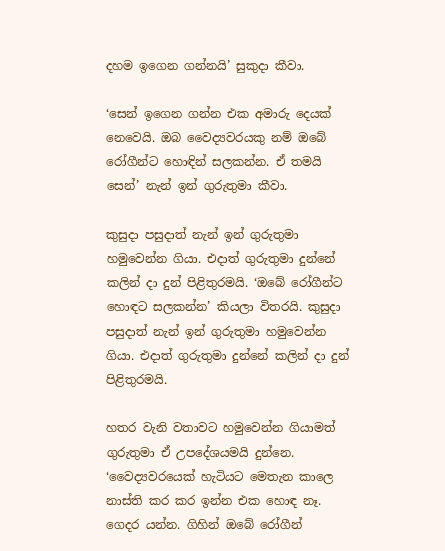දහම ඉගෙන ගන්නයි’ සුකුදා කීවා.

‘සෙන් ඉගෙන ගන්න එක අමාරු දෙයක් නෙවෙයි. ඔබ වෛද්‍යවරයකු නම් ඔබේ රෝගීන්ට හොඳින් සලකන්න. ඒ තමයි සෙන්’ නැන් ඉන් ගුරුතුමා කීවා.

කුසුදා පසුදාත් නැන් ඉන් ගුරුතුමා හමුවෙන්න ගියා. එදාත් ගුරුතුමා දුන්නේ කලින් දා දුන් පිළිතුරමයි. ‘ඔබේ රෝගීන්ට හොඳට සලකන්න’ කියලා විතරයි. කුසුදා පසුදාත් නැන් ඉන් ගුරුතුමා හමුවෙන්න ගියා. එදාත් ගුරුතුමා දුන්නේ කලින් දා දුන් පිළිතුරමයි.

හතර වැනි වතාවට හමුවෙන්න ගියාමත් ගුරුතුමා ඒ උපදේශයමයි දුන්නෙ. ‘වෛද්‍යවරයෙක් හැටියට මෙතැන කාලෙ නාස්ති කර කර ඉන්න එක හොඳ නෑ. ගෙදර යන්න. ගිහින් ඔබේ රෝගීන්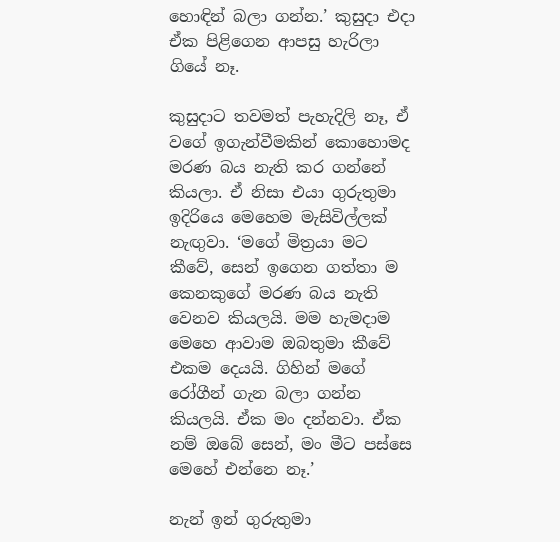හොඳින් බලා ගන්න.’ කුසුදා එදා ඒක පිළිගෙන ආපසු හැරිලා ගියේ නෑ.

කුසුදාට තවමත් පැහැදිලි නෑ, ඒ වගේ ඉගැන්වීමකින් කොහොමද මරණ බය නැති කර ගන්නේ කියලා. ඒ නිසා එයා ගුරුතුමා ඉදිරියෙ මෙහෙම මැසිවිල්ලක් නැඟුවා. ‘මගේ මිත්‍රයා මට කීවේ, සෙන් ඉගෙන ගත්තා ම කෙනකුගේ මරණ බය නැති වෙනව කියලයි. මම හැමදාම මෙහෙ ආවාම ඔබතුමා කීවේ එකම දෙයයි. ගිහින් මගේ රෝගීන් ගැන බලා ගන්න කියලයි. ඒක මං දන්නවා. ඒක නම් ඔබේ සෙන්, මං මීට පස්සෙ මෙහේ එන්නෙ නෑ.’

නැන් ඉන් ගුරුතුමා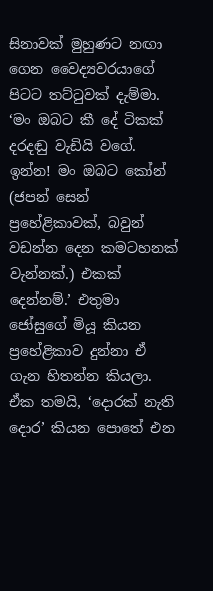සිනාවක් මුහුණට නඟා ගෙන වෛද්‍යවරයාගේ පිටට තට්ටුවක් දැම්මා. ‘මං ඔබට කී දේ ටිකක් දරදඬු වැඩියි වගේ. ඉන්න! මං ඔබට කෝන් (ජපන් සෙන් ප්‍රහේළිකාවක්, බවුන් වඩන්න දෙන කමටහනක් වැන්නක්.) එකක් දෙන්නම්.’ එතුමා ජෝසුගේ මියූ කියන ප්‍රහේළිකාව දුන්නා ඒ ගැන හිතන්න කියලා. ඒක තමයි, ‘දොරක් නැති දොර’ කියන පොතේ එන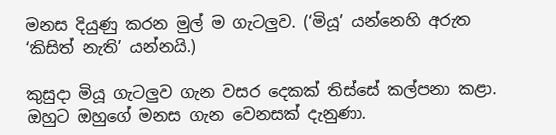මනස දියුණු කරන මුල් ම ගැටලුව. (‘මියූ’ යන්නෙහි අරුත ‘කිසිත් නැති’ යන්නයි.)

කුසුදා මියූ ගැටලුව ගැන වසර දෙකක් තිස්සේ කල්පනා කළා. ඔහුට ඔහුගේ මනස ගැන වෙනසක් දැනුණා.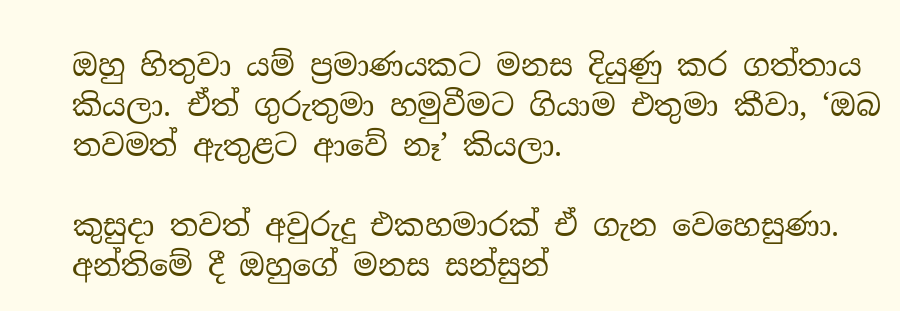ඔහු හිතුවා යම් ප්‍රමාණයකට මනස දියුණු කර ගත්තාය කියලා. ඒත් ගුරුතුමා හමුවීමට ගියාම එතුමා කීවා, ‘ඔබ තවමත් ඇතුළට ආවේ නෑ’ කියලා.

කුසුදා තවත් අවුරුදු එකහමාරක් ඒ ගැන වෙහෙසුණා. අන්තිමේ දී ඔහුගේ මනස සන්සුන්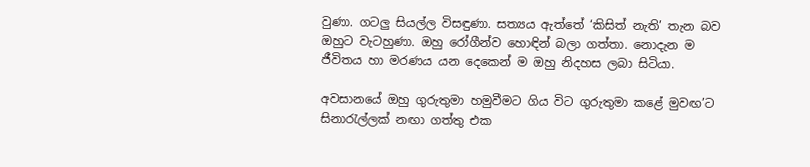වුණා. ගටලු සියල්ල විසඳුණා. සත්‍යය ඇත්තේ ‘කිසිත් නැති’ තැන බව ඔහුට වැටහුණා. ඔහු රෝගීන්ව හොඳින් බලා ගත්තා. නොදැන ම ජීවිතය හා මරණය යන දෙකෙන් ම ඔහු නිදහස ලබා සිටියා.

අවසානයේ ඔහු ගුරුතුමා හමුවීමට ගිය විට ගුරුතුමා කළේ මුවඟ’ට සිනාරැල්ලක් නඟා ගත්තු එක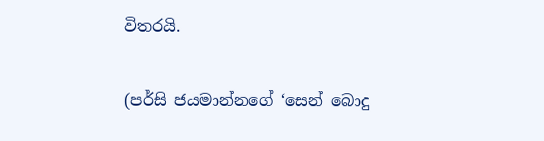විතරයි.

(පර්සි ජයමාන්නගේ ‘සෙන් බොදු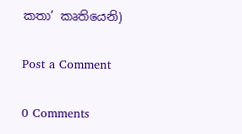කතා’ කෘතියෙනි)

Post a Comment

0 Comments